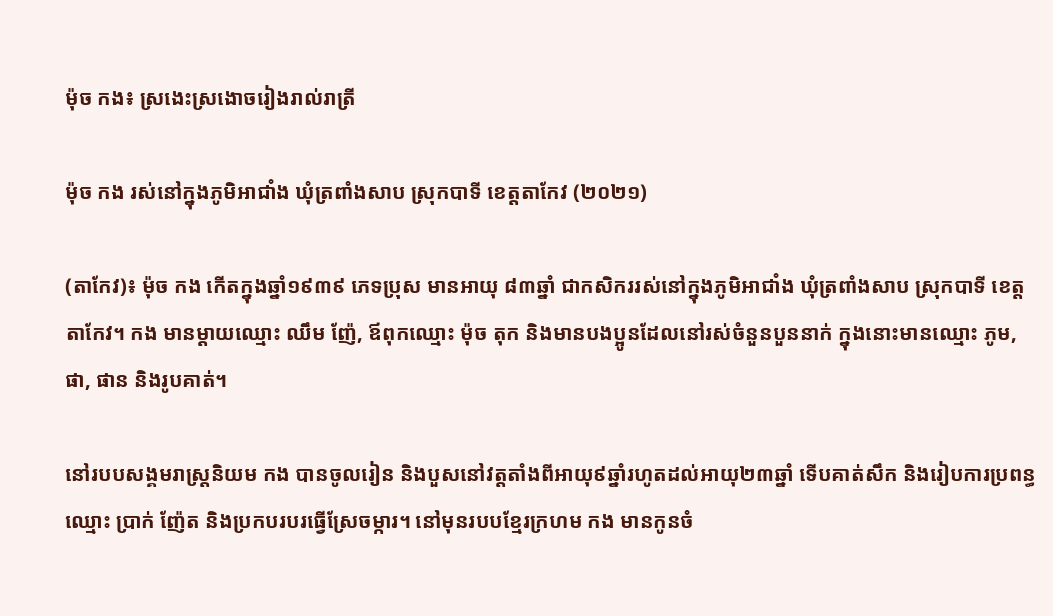ម៉ុច កង៖ ស្រងេះស្រងោចរៀងរាល់រាត្រី

ម៉ុច កង រស់នៅក្នុងភូមិអាជាំង ឃុំត្រពាំងសាប ស្រុកបាទី ខេត្តតាកែវ (២០២១)

(តាកែវ)៖ ម៉ុច កង កើតក្នុងឆ្នាំ១៩៣៩ ភេទប្រុស មានអាយុ ៨៣ឆ្នាំ ជាកសិកររស់នៅក្នុងភូមិអាជាំង ឃុំត្រពាំងសាប ស្រុកបាទី ខេត្តតាកែវ។ កង មានម្ដាយឈ្មោះ ឈឹម ញ៉ែ, ឪពុកឈ្មោះ ម៉ុច តុក និងមានបងប្អូនដែលនៅរស់ចំនួនបួននាក់ ក្នុងនោះមានឈ្មោះ ភូម, ផា, ផាន និងរូបគាត់។

នៅរបបសង្គមរាស្ត្រនិយម កង បានចូលរៀន និងបួសនៅវត្តតាំងពីអាយុ៩ឆ្នាំរហូតដល់អាយុ២៣ឆ្នាំ ទើបគាត់សឹក និងរៀបការប្រពន្ធឈ្មោះ ប្រាក់ ញ៉ែត និងប្រកបរបរធ្វើស្រែចម្ការ។ នៅមុនរបបខ្មែរក្រហម កង មានកូនចំ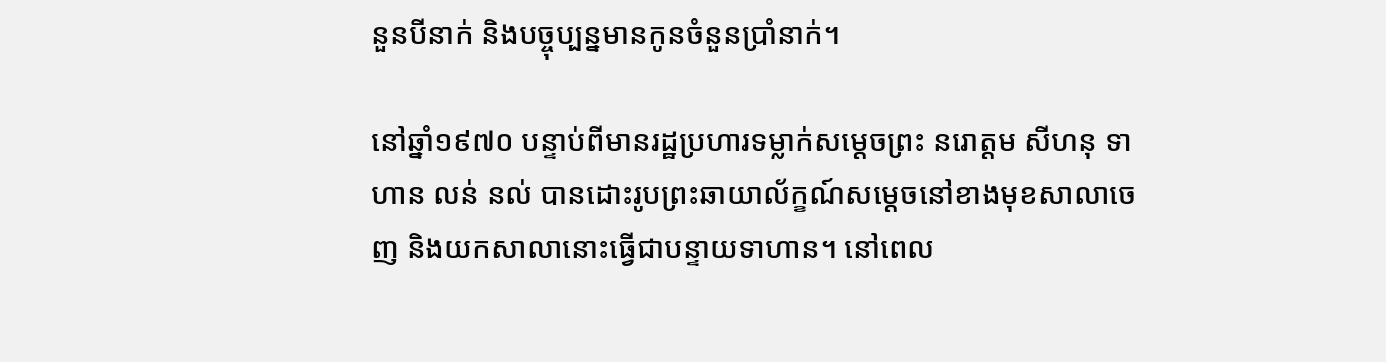នួនបីនាក់ និងបច្ចុប្បន្នមានកូនចំនួនប្រាំនាក់។

នៅឆ្នាំ១៩៧០ បន្ទាប់ពីមានរដ្ឋប្រហារទម្លាក់សម្តេចព្រះ នរោត្តម សីហនុ ទាហាន លន់ នល់ បានដោះរូបព្រះឆាយាល័ក្ខណ៍សម្តេចនៅខាងមុខសាលាចេញ និងយកសាលានោះធ្វើជាបន្ទាយទាហាន។ នៅពេល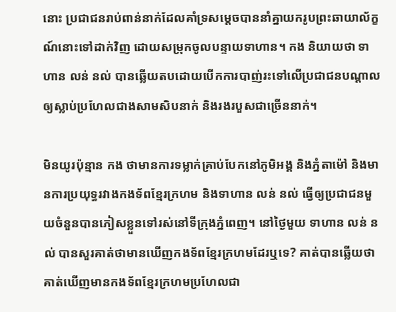នោះ ប្រជាជនរាប់ពាន់នាក់ដែលគាំទ្រសម្តេចបាននាំគ្នាយករូបព្រះឆាយាល័ក្ខណ៍នោះទៅដាក់វិញ ដោយសម្រុកចូលបន្ទាយទាហាន។ កង និយាយថា ទាហាន លន់ នល់ បានឆ្លើយតបដោយបើកការបាញ់រះទៅលើប្រជាជនបណ្ដាលឲ្យស្លាប់ប្រហែលជាងសាមសិបនាក់ និងរងរបួសជាច្រើននាក់។

មិនយូរប៉ុន្មាន កង ថាមានការទម្លាក់គ្រាប់បែកនៅភូមិអង្គ និងភ្នំតាម៉ៅ និងមានការប្រយុទ្ធរវាងកងទ័ពខ្មែរក្រហម និងទាហាន លន់ នល់ ធ្វើឲ្យប្រជាជនមួយចំនួនបានភៀសខ្លួនទៅរស់នៅទីក្រុងភ្នំពេញ។ នៅថ្ងៃមួយ ទាហាន លន់ នល់ បានសួរគាត់ថាមានឃើញកងទ័ពខ្មែរក្រហមដែរឬទេ? គាត់បានឆ្លើយថា គាត់ឃើញមានកងទ័ពខ្មែរក្រហមប្រហែលជា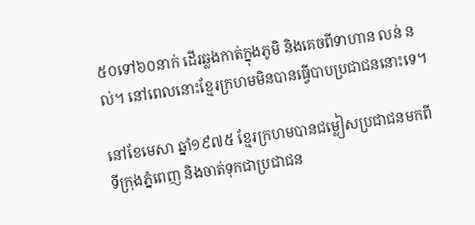៥០ទៅ៦០នាក់ ដើរឆ្លងកាត់ក្នុងភូមិ និងគេចពីទាហាន លន់ នល់។ នៅពេលនោះខ្មែរក្រហមមិនបានធ្វើបាបប្រជាជននោះទេ។

នៅខែមេសា ឆ្នាំ១៩៧៥ ខ្មែរក្រហមបានជម្លៀសប្រជាជនមកពីទីក្រុងភ្នំពេញ និងចាត់ទុកជាប្រជាជន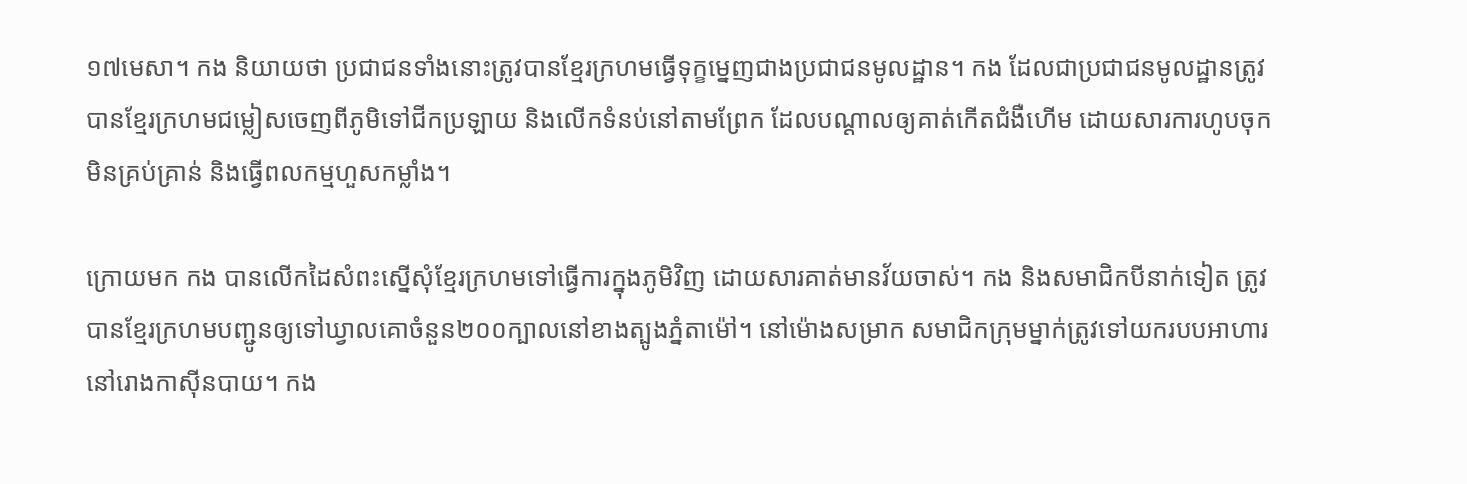១៧មេសា។ កង និយាយថា ប្រជាជនទាំងនោះត្រូវបានខ្មែរក្រហមធ្វើទុក្ខម្នេញជាងប្រជាជនមូលដ្ឋាន។ កង ដែលជាប្រជាជនមូលដ្ឋានត្រូវបានខ្មែរក្រហមជម្លៀសចេញពីភូមិទៅជីកប្រឡាយ និងលើកទំនប់នៅតាមព្រែក ដែលបណ្ដាលឲ្យគាត់កើតជំងឺហើម ដោយសារការហូបចុកមិនគ្រប់គ្រាន់ និងធ្វើពលកម្មហួសកម្លាំង។

ក្រោយមក កង បានលើកដៃសំពះស្នើសុំខ្មែរក្រហមទៅធ្វើការក្នុងភូមិវិញ ដោយសារគាត់មានវ័យចាស់។ កង និងសមាជិកបីនាក់ទៀត ត្រូវបានខ្មែរក្រហមបញ្ជូនឲ្យទៅឃ្វាលគោចំនួន២០០ក្បាលនៅខាងត្បូងភ្នំតាម៉ៅ។ នៅម៉ោងសម្រាក សមាជិកក្រុមម្នាក់ត្រូវទៅយករបបអាហារនៅរោងកាស៊ីនបាយ។ កង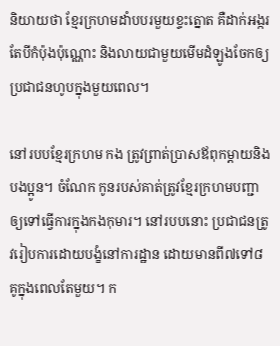និយាយថា ខ្មែរក្រហមដាំបបរមួយខ្ទះត្នោត គឺដាក់អង្ករតែបីកំប៉ុងប៉ុណ្ណោះ និងលាយជាមួយមើមដំឡូងចែកឲ្យប្រជាជនហូបក្នុងមួយពេល។

នៅរបបខ្មែរក្រហម កង ត្រូវព្រាត់ប្រាសឪពុកម្ដាយនិងបងប្អូន។ ចំណែក កូនរបស់គាត់ត្រូវខ្មែរក្រហមបញ្ជាឲ្យទៅធ្វើការក្នុងកងកុមារ។ នៅរបបនោះ ប្រជាជនត្រូវរៀបការដោយបង្ខំនៅការដ្ឋាន ដោយមានពី៧ទៅ៨គូក្នុងពេលតែមួយ។ ក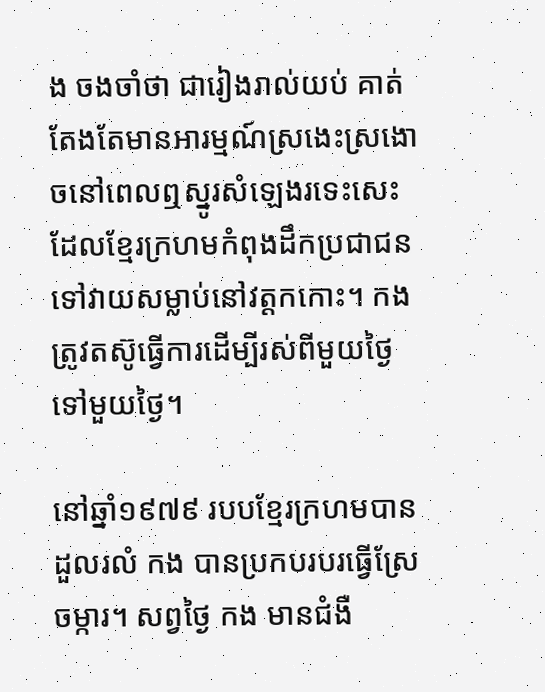ង ចងចាំថា ជារៀងរាល់យប់ គាត់តែងតែមានអារម្មណ៍ស្រងេះស្រងោចនៅពេលឮស្នូរសំឡេងរទេះសេះដែលខ្មែរក្រហមកំពុងដឹកប្រជាជនទៅវាយសម្លាប់នៅវត្តកកោះ។ កង ត្រូវតស៊ូធ្វើការដើម្បីរស់ពីមួយថ្ងៃទៅមួយថ្ងៃ។

នៅឆ្នាំ១៩៧៩ របបខ្មែរក្រហមបានដួលរលំ កង បានប្រកបរបរធ្វើស្រែចម្ការ។ សព្វថ្ងៃ កង មានជំងឺ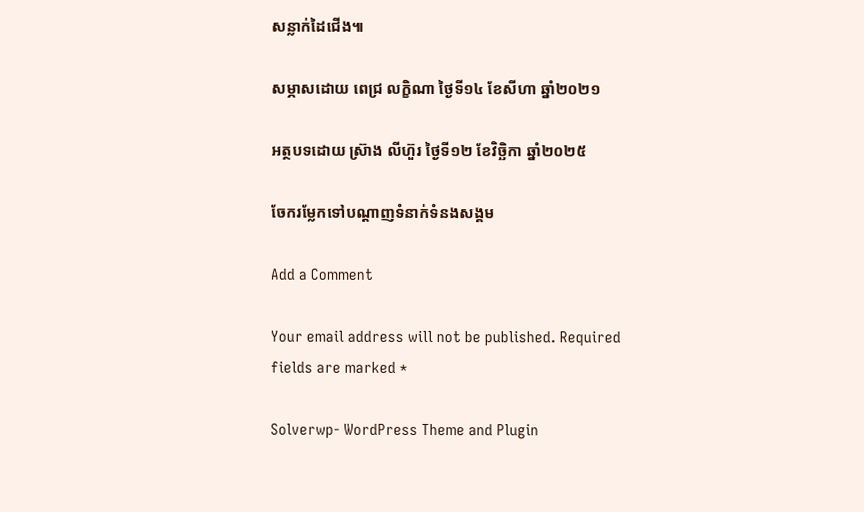សន្លាក់ដៃជើង៕

សម្ភាសដោយ ពេជ្រ លក្ខិណា ថ្ងៃទី១៤ ខែសីហា ឆ្នាំ២០២១

អត្ថបទដោយ ស្រ៊ាង លីហ៊ួរ ថ្ងៃទី១២ ខែវិច្ឆិកា ឆ្នាំ២០២៥

ចែករម្លែកទៅបណ្តាញទំនាក់ទំនងសង្គម

Add a Comment

Your email address will not be published. Required fields are marked *

Solverwp- WordPress Theme and Plugin